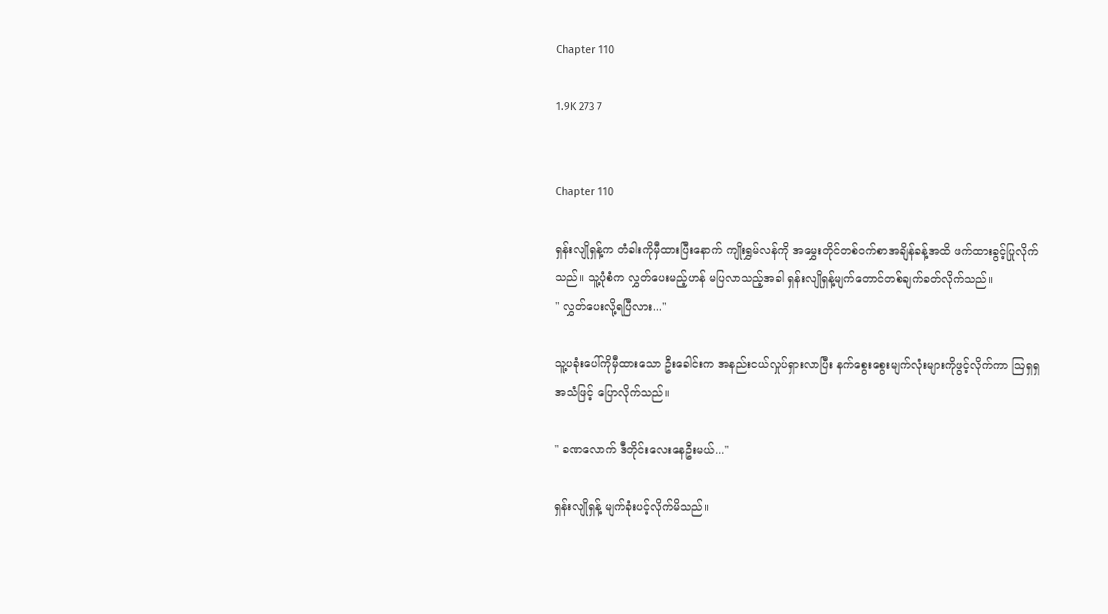Chapter 110

1.9K 273 7


Chapter 110

ရှန်းလျိုရှန့်က တံခါးကိုမှီထားပြီးနောက် ကျိုးရွှမ်လန်ကို အမွှေးတိုင်တစ်ဝက်စာအချိန်ခန့်အထိ ဖက်ထားခွင့်ပြုလိုက်သည်။ သူ့ပုံစံက လွှတ်ပေးမည့်ဟန် မပြလာသည့်အခါ ရှန်းလျိုရှန့်မျက်တောင်တစ်ချက်ခတ်လိုက်သည်။
" လွှတ်ပေးလို့ရပြီလား..."

သူ့ပခုံးပေါ်ကိုမှီထားသော ဦးခေါင်းက အနည်းငယ်လှုပ်ရှားလာပြီး နက်စွေးစွေးမျက်လုံးများကိုဖွင့်လိုက်ကာ ဩရှရှအသံဖြင့် ပြောလိုက်သည်။

" ခဏလောက် ဒီတိုင်းလေးနေဦးမယ်..."

ရှန်းလျိုရှန့် မျက်ခုံးပင့်လိုက်မိသည်။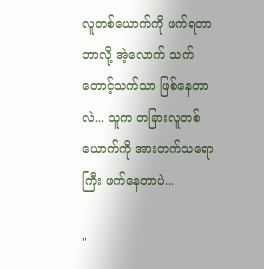လူတစ်ယောက်ကို ဖက်ရတာ ဘာလို့ အဲ့လောက် သက်တောင့်သက်သာ ဖြစ်နေတာလဲ... သူက တခြားလူတစ်ယောက်ကို အားတက်သရောကြီး ဖက်နေတာပဲ...

"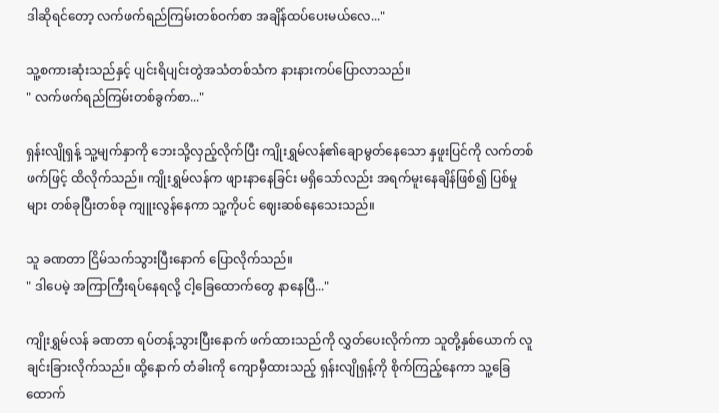ဒါဆိုရင်တော့ လက်ဖက်ရည်ကြမ်းတစ်ဝက်စာ အချိန်ထပ်ပေးမယ်လေ..."

သူ့စကားဆုံးသည်နှင့် ပျင်းရိပျင်းတွဲအသံတစ်သံက နားနားကပ်ပြောလာသည်။
" လက်ဖက်ရည်ကြမ်းတစ်ခွက်စာ..."

ရှန်းလျိုရှန့် သူ့မျက်နှာကို ဘေးသို့လှည့်လိုက်ပြီး ကျိုးရွှမ်လန်၏ချောမွတ်နေသော နှဖူးပြင်ကို လက်တစ်ဖက်ဖြင့် ထိလိုက်သည်။ ကျိုးရွှမ်လန်က ဖျားနာနေခြင်း မရှိသော်လည်း အရက်မူးနေချိန်ဖြစ်၍ ပြစ်မှုများ တစ်ခုပြီးတစ်ခု ကျူးလွန်နေကာ သူ့ကိုပင် ဈေးဆစ်နေသေးသည်။

သူ ခဏတာ ငြိမ်သက်သွားပြီးနောက် ပြောလိုက်သည်။
" ဒါပေမဲ့ အကြာကြီးရပ်နေရလို့ ငါ့ခြေထောက်တွေ နာနေပြီ..."

ကျိုးရွှမ်လန် ခဏတာ ရပ်တန့်သွားပြီးနောက် ဖက်ထားသည်ကို လွှတ်ပေးလိုက်ကာ သူတို့နှစ်ယောက် လူချင်းခြားလိုက်သည်။ ထို့နောက် တံခါးကို ကျောမှီထားသည့် ရှန်းလျိုရှန့်ကို စိုက်ကြည့်နေကာ သူ့ခြေထောက်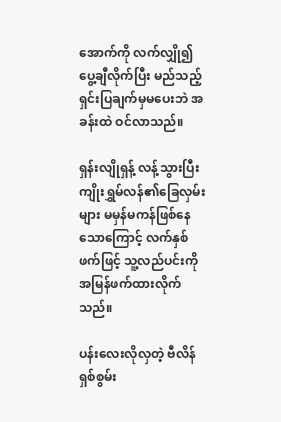အောက်ကို လက်လျှို၍ ပွေ့ချီလိုက်ပြီး မည်သည့်ရှင်းပြချက်မှမပေးဘဲ အခန်းထဲ ဝင်လာသည်။

ရှန်းလျိုရှန့် လန့်သွားပြီး ကျိုးရွှမ်လန်၏ခြေလှမ်းများ မမှန်မကန်ဖြစ်နေသောကြောင့် လက်နှစ်ဖက်ဖြင့် သူ့လည်ပင်းကို အမြန်ဖက်ထားလိုက်သည်။

ပန်းလေးလိုလှတဲ့ ဗီလိန်ရှစ်စွမ်း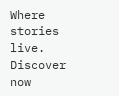Where stories live. Discover now